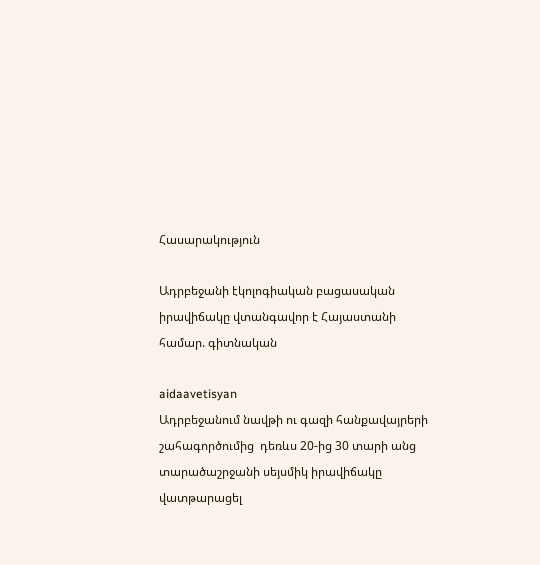Հասարակություն

Ադրբեջանի էկոլոգիական բացասական իրավիճակը վտանգավոր է Հայաստանի համար. գիտնական

aidaavetisyan
Ադրբեջանում նավթի ու գազի հանքավայրերի շահագործումից  դեռևս 20-ից 30 տարի անց  տարածաշրջանի սեյսմիկ իրավիճակը վատթարացել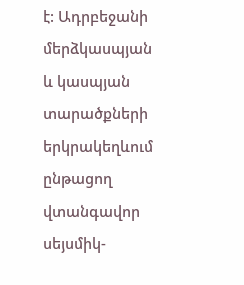է: Ադրբեջանի մերձկասպյան և կասպյան տարածքների երկրակեղևում ընթացող վտանգավոր սեյսմիկ-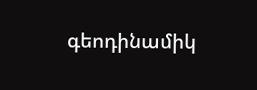գեոդինամիկ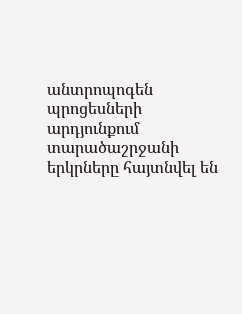անտրոպոգեն պրոցեսների  արդյունքում տարածաշրջանի երկրները հայտնվել են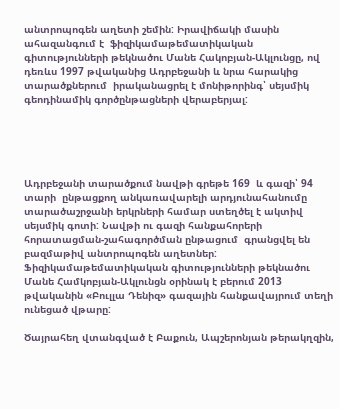անտրոպոգեն աղետի շեմին: Իրավիճակի մասին ահազանգում է  ֆիզիկամաթեմատիկական գիտությունների թեկնածու Մանե Հակոբյան-Ակլունցը, ով դեռևս 1997 թվականից Ադրբեջանի և նրա հարակից տարածքներում  իրականացրել է մոնիթորինգ՝ սեյսմիկ գեոդինամիկ գործընթացների վերաբերյալ:





Ադրբեջանի տարածքում նավթի գրեթե 169  և գազի՝ 94 տարի  ընթացքող անկառավարելի արդյունահանումը տարածաշրջանի երկրների համար ստեղծել է ակտիվ սեյսմիկ գոտի: Նավթի ու գազի հանքահորերի հորատացման-շահագործման ընթացում  գրանցվել են բազմաթիվ անտրոպոգեն աղետներ: Ֆիզիկամաթեմատիկական գիտությունների թեկնածու Մանե Համկոբյան-Ակլունցն օրինակ է բերում 2013 թվականին «Բուլլա Դենիզ» գազային հանքավայրում տեղի ունեցած վթարը:

Ծայրահեղ վտանգված է Բաքուն, Ապշերոնյան թերակղզին,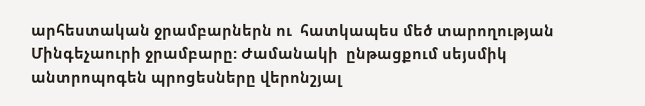արհեստական ջրամբարներն ու  հատկապես մեծ տարողության Մինգեչաուրի ջրամբարը: Ժամանակի  ընթացքում սեյսմիկ անտրոպոգեն պրոցեսները վերոնշյալ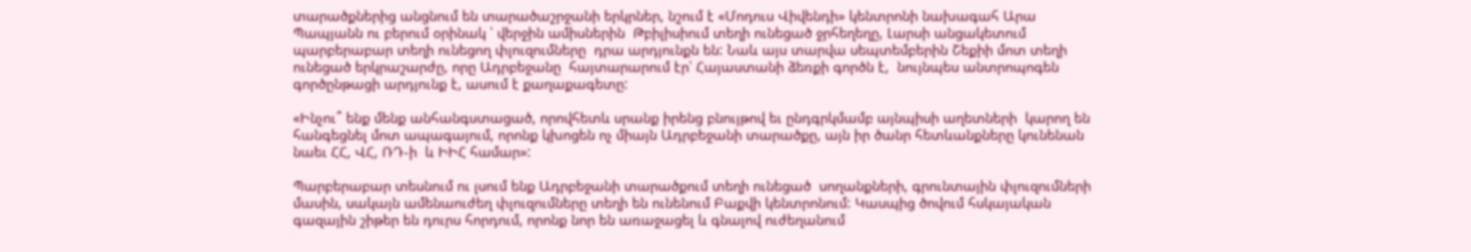տարածքներից անցնում են տարածաշրջանի երկրներ, նշում է «Մոդուս Վիվենդի» կենտրոնի նախագահ Արա Պապյանն ու բերում օրինակ ՝ վերջին ամիսներին  Թբիլիսիում տեղի ունեցած ջրհեղեղը, Լարսի անցակետում պարբերաբար տեղի ունեցող փլուզումները  դրա արդյունքն են: Նաև այս տարվա սեպտեմբերին Շեքիի մոտ տեղի ունեցած երկրաշարժը, որը Ադրբեջանը  հայտարարում էր՝ Հայաստանի ձեռքի գործն է,  նույնպես անտրոպոգեն գործընթացի արդյունք է, ասում է քաղաքագետը:

«Ինչու՞ ենք մենք անհանգստացած, որովհետև սրանք իրենց բնույթով եւ ընդգրկմամբ այնպիսի աղետների  կարող են հանգեցնել մոտ ապագայում, որոնք կխոցեն ոչ միայն Ադրբեջանի տարածքը, այն իր ծանր հետևանքները կունենան նաեւ ՀՀ, ՎՀ, ՌԴ-ի  և ԻԻՀ համար»:

Պարբերաբար տեսնում ու լսում ենք Ադրբեջանի տարածքում տեղի ունեցած  սողանքների, գրունտային փլուզումների մասին, սակայն ամենաուժեղ փլուզումները տեղի են ունենում Բաքվի կենտրոնում: Կասպից ծովում հսկայական գազային շիթեր են դուրս հորդում, որոնք նոր են առաջացել և գնալով ուժեղանում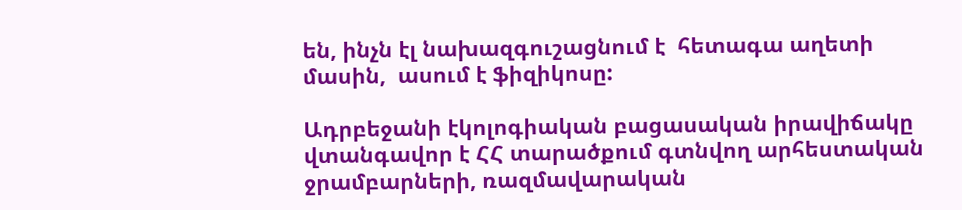են, ինչն էլ նախազգուշացնում է  հետագա աղետի մասին,  ասում է ֆիզիկոսը:

Ադրբեջանի էկոլոգիական բացասական իրավիճակը վտանգավոր է ՀՀ տարածքում գտնվող արհեստական ջրամբարների, ռազմավարական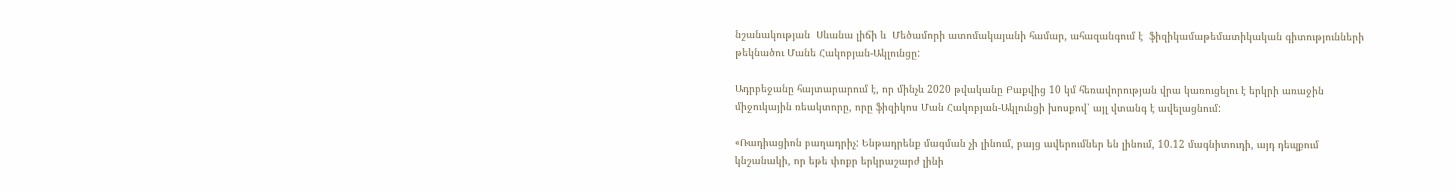նշանակության  Սևանա լիճի և  Մեծամորի ատոմակայանի համար, ահազանգում է  ֆիզիկամաթեմատիկական գիտությունների թեկնածու Մանե Հակոբյան-Ակլունցը:

Ադրբեջանը հայտարարում է, որ մինչև 2020 թվականը Բաքվից 10 կմ հեռավորության վրա կառուցելու է երկրի առաջին միջուկային ռեակտորը, որը ֆիզիկոս Ման Հակոբյան-Ակլունցի խոսքով՝ այլ վտանգ է ավելացնում:

«Ռադիացիոն բաղադրիչ: Ենթադրենք մագման չի լինում, բայց ավերումներ են լինում, 10.12 մագնիտուդի, այդ դեպքում կնշանակի, որ եթե փոքր երկրաշարժ լինի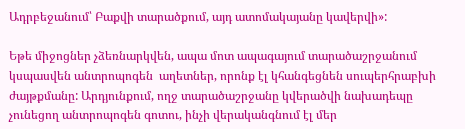Ադրբեջանում՝ Բաքվի տարածքում, այդ ատոմակայանը կավերվի»:

Եթե միջոցներ չձեռնարկվեն, ապա մոտ ապագայում տարածաշրջանում կսպասվեն անտրոպոգեն  աղետներ, որոնք էլ կհանգեցնեն սուպերհրաբխի ժայթքմանը: Արդյունքում, ողջ տարածաշրջանը կվերածվի նախադեպը չունեցող անտրոպոգեն գոտու, ինչի վերականգնում էլ մեր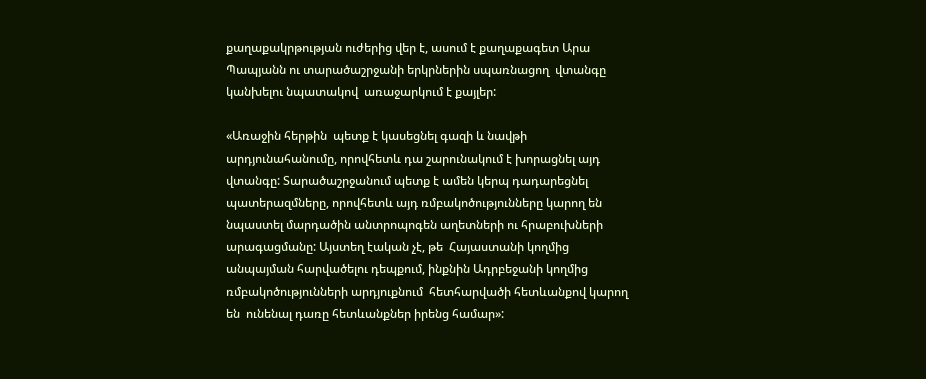քաղաքակրթության ուժերից վեր է, ասում է քաղաքագետ Արա Պապյանն ու տարածաշրջանի երկրներին սպառնացող  վտանգը կանխելու նպատակով  առաջարկում է քայլեր:

«Առաջին հերթին  պետք է կասեցնել գազի և նավթի արդյունահանումը, որովհետև դա շարունակում է խորացնել այդ վտանգը: Տարածաշրջանում պետք է ամեն կերպ դադարեցնել պատերազմները, որովհետև այդ ռմբակոծությունները կարող են նպաստել մարդածին անտրոպոգեն աղետների ու հրաբուխների արագացմանը: Այստեղ էական չէ, թե  Հայաստանի կողմից  անպայման հարվածելու դեպքում, ինքնին Ադրբեջանի կողմից ռմբակոծությունների արդյուքնում  հետհարվածի հետևանքով կարող են  ունենալ դառը հետևանքներ իրենց համար»: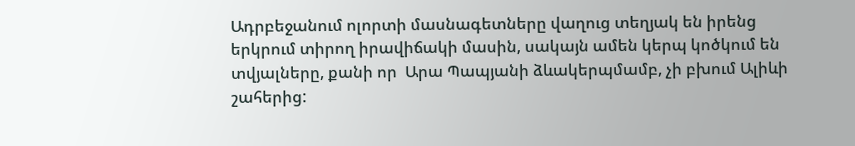Ադրբեջանում ոլորտի մասնագետները վաղուց տեղյակ են իրենց երկրում տիրող իրավիճակի մասին, սակայն ամեն կերպ կոծկում են տվյալները, քանի որ  Արա Պապյանի ձևակերպմամբ, չի բխում Ալիևի շահերից: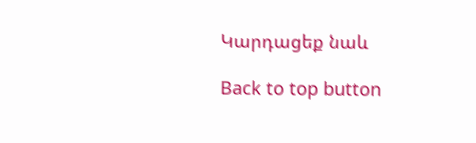Կարդացեք նաև

Back to top button